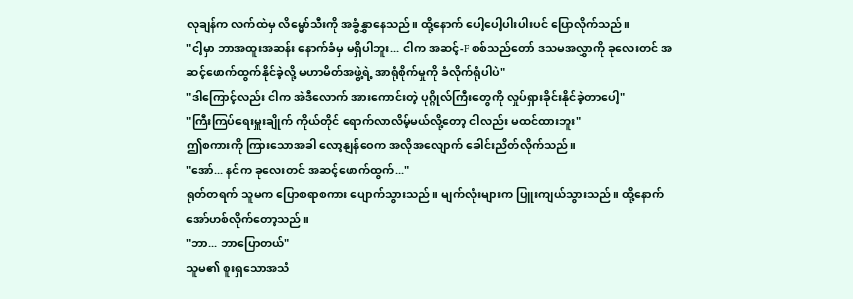လုချန်က လက်ထဲမှ လိမ္မော်သီးကို အခွံနွှာနေသည်။ ထို့နောက် ပေါ့ပေါ့ပါးပါးပင် ပြောလိုက်သည်။
"ငါ့မှာ ဘာအထူးအဆန်း နောက်ခံမှ မရှိပါဘူး... ငါက အဆင့်-F စစ်သည်တော် ဒသမအလွှာကို ခုလေးတင် အဆင့်ဖောက်ထွက်နိုင်ခဲ့လို့ မဟာမိတ်အဖွဲ့ရဲ့ အာရုံစိုက်မှုကို ခံလိုက်ရုံပါပဲ"
"ဒါကြောင့်လည်း ငါက အဲဒီလောက် အားကောင်းတဲ့ ပုဂ္ဂိုလ်ကြီးတွေကို လှုပ်ရှားခိုင်းနိုင်ခဲ့တာပေါ့"
"ကြီးကြပ်ရေးမှူးချိုက် ကိုယ်တိုင် ရောက်လာလိမ့်မယ်လို့တော့ ငါလည်း မထင်ထားဘူး"
ဤစကားကို ကြားသောအခါ လော့နျန်ဝေက အလိုအလျောက် ခေါင်းညိတ်လိုက်သည်။
"အော်... နင်က ခုလေးတင် အဆင့်ဖောက်ထွက်..."
ရုတ်တရက် သူမက ပြောစရာစကား ပျောက်သွားသည်။ မျက်လုံးများက ပြူးကျယ်သွားသည်။ ထို့နောက် အော်ဟစ်လိုက်တော့သည်။
"ဘာ... ဘာပြောတယ်"
သူမ၏ စူးရှသောအသံ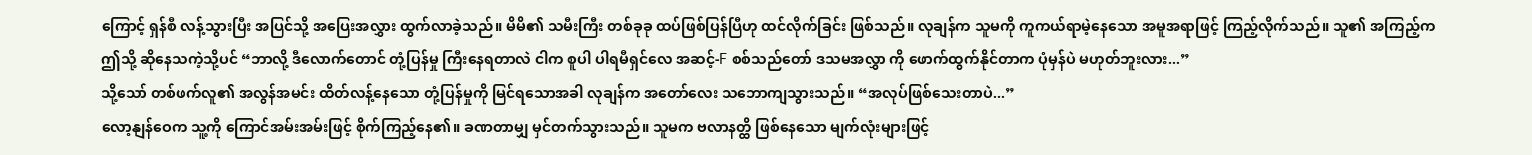ကြောင့် ရှန်စီ လန့်သွားပြီး အပြင်သို့ အပြေးအလွှား ထွက်လာခဲ့သည်။ မိမိ၏ သမီးကြီး တစ်ခုခု ထပ်ဖြစ်ပြန်ပြီဟု ထင်လိုက်ခြင်း ဖြစ်သည်။ လုချန်က သူမကို ကူကယ်ရာမဲ့နေသော အမူအရာဖြင့် ကြည့်လိုက်သည်။ သူ၏ အကြည့်က ဤသို့ ဆိုနေသကဲ့သို့ပင် “ဘာလို့ ဒီလောက်တောင် တုံ့ပြန်မှု ကြီးနေရတာလဲ ငါက စူပါ ပါရမီရှင်လေ အဆင့်-F စစ်သည်တော် ဒသမအလွှာ ကို ဖောက်ထွက်နိုင်တာက ပုံမှန်ပဲ မဟုတ်ဘူးလား...”
သို့သော် တစ်ဖက်လူ၏ အလွန်အမင်း ထိတ်လန့်နေသော တုံ့ပြန်မှုကို မြင်ရသောအခါ လုချန်က အတော်လေး သဘောကျသွားသည်။ “အလုပ်ဖြစ်သေးတာပဲ...”
လော့နျန်ဝေက သူ့ကို ကြောင်အမ်းအမ်းဖြင့် စိုက်ကြည့်နေ၏။ ခဏတာမျှ မှင်တက်သွားသည်။ သူမက ဗလာနတ္ထိ ဖြစ်နေသော မျက်လုံးများဖြင့်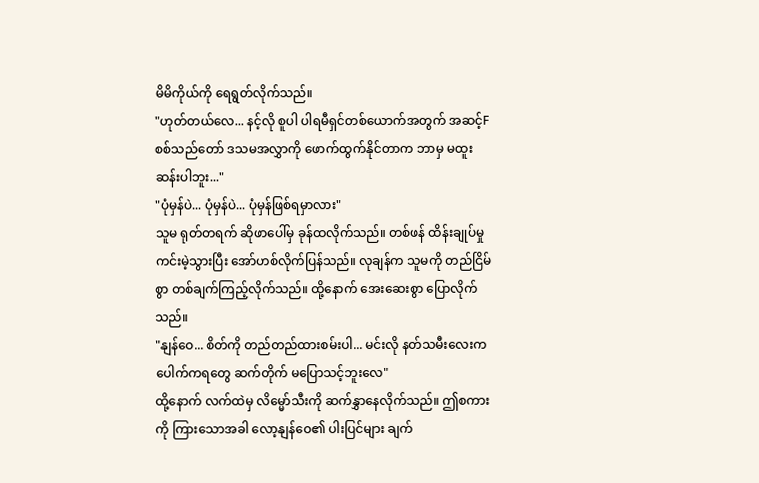မိမိကိုယ်ကို ရေရွတ်လိုက်သည်။
"ဟုတ်တယ်လေ... နင့်လို စူပါ ပါရမီရှင်တစ်ယောက်အတွက် အဆင့်F စစ်သည်တော် ဒသမအလွှာကို ဖောက်ထွက်နိုင်တာက ဘာမှ မထူးဆန်းပါဘူး..."
"ပုံမှန်ပဲ... ပုံမှန်ပဲ... ပုံမှန်ဖြစ်ရမှာလား"
သူမ ရုတ်တရက် ဆိုဖာပေါ်မှ ခုန်ထလိုက်သည်။ တစ်ဖန် ထိန်းချုပ်မှု ကင်းမဲ့သွားပြီး အော်ဟစ်လိုက်ပြန်သည်။ လုချန်က သူမကို တည်ငြိမ်စွာ တစ်ချက်ကြည့်လိုက်သည်။ ထို့နောက် အေးဆေးစွာ ပြောလိုက်သည်။
"နျန်ဝေ... စိတ်ကို တည်တည်ထားစမ်းပါ... မင်းလို နတ်သမီးလေးက ပေါက်ကရတွေ ဆက်တိုက် မပြောသင့်ဘူးလေ"
ထို့နောက် လက်ထဲမှ လိမ္မော်သီးကို ဆက်နွှာနေလိုက်သည်။ ဤစကားကို ကြားသောအခါ လော့နျန်ဝေ၏ ပါးပြင်များ ချက်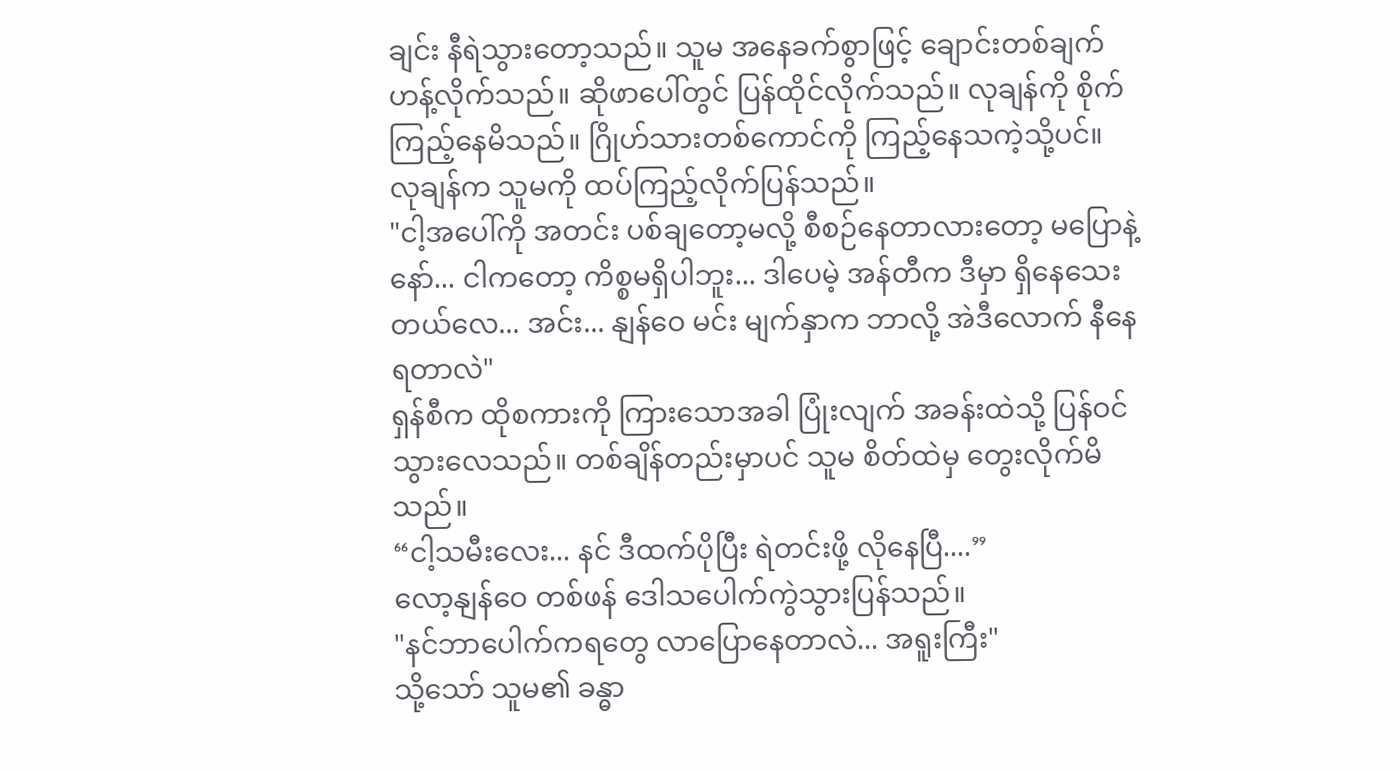ချင်း နီရဲသွားတော့သည်။ သူမ အနေခက်စွာဖြင့် ချောင်းတစ်ချက် ဟန့်လိုက်သည်။ ဆိုဖာပေါ်တွင် ပြန်ထိုင်လိုက်သည်။ လုချန်ကို စိုက်ကြည့်နေမိသည်။ ဂြိုဟ်သားတစ်ကောင်ကို ကြည့်နေသကဲ့သို့ပင်။ လုချန်က သူမကို ထပ်ကြည့်လိုက်ပြန်သည်။
"ငါ့အပေါ်ကို အတင်း ပစ်ချတော့မလို့ စီစဉ်နေတာလားတော့ မပြောနဲ့နော်... ငါကတော့ ကိစ္စမရှိပါဘူး... ဒါပေမဲ့ အန်တီက ဒီမှာ ရှိနေသေးတယ်လေ... အင်း... နျန်ဝေ မင်း မျက်နှာက ဘာလို့ အဲဒီလောက် နီနေရတာလဲ"
ရှန်စီက ထိုစကားကို ကြားသောအခါ ပြုံးလျက် အခန်းထဲသို့ ပြန်ဝင်သွားလေသည်။ တစ်ချိန်တည်းမှာပင် သူမ စိတ်ထဲမှ တွေးလိုက်မိသည်။
“ငါ့သမီးလေး... နင် ဒီထက်ပိုပြီး ရဲတင်းဖို့ လိုနေပြီ....”
လော့နျန်ဝေ တစ်ဖန် ဒေါသပေါက်ကွဲသွားပြန်သည်။
"နင်ဘာပေါက်ကရတွေ လာပြောနေတာလဲ... အရူးကြီး"
သို့သော် သူမ၏ ခန္ဓာ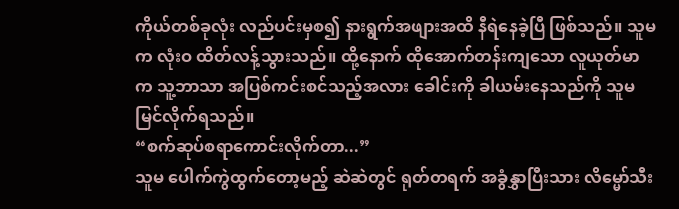ကိုယ်တစ်ခုလုံး လည်ပင်းမှစ၍ နားရွက်အဖျားအထိ နီရဲနေခဲ့ပြီ ဖြစ်သည်။ သူမက လုံးဝ ထိတ်လန့်သွားသည်။ ထို့နောက် ထိုအောက်တန်းကျသော လူယုတ်မာက သူ့ဘာသာ အပြစ်ကင်းစင်သည့်အလား ခေါင်းကို ခါယမ်းနေသည်ကို သူမ မြင်လိုက်ရသည်။
“စက်ဆုပ်စရာကောင်းလိုက်တာ...”
သူမ ပေါက်ကွဲထွက်တော့မည့် ဆဲဆဲတွင် ရုတ်တရက် အခွံနွှာပြီးသား လိမ္မော်သီး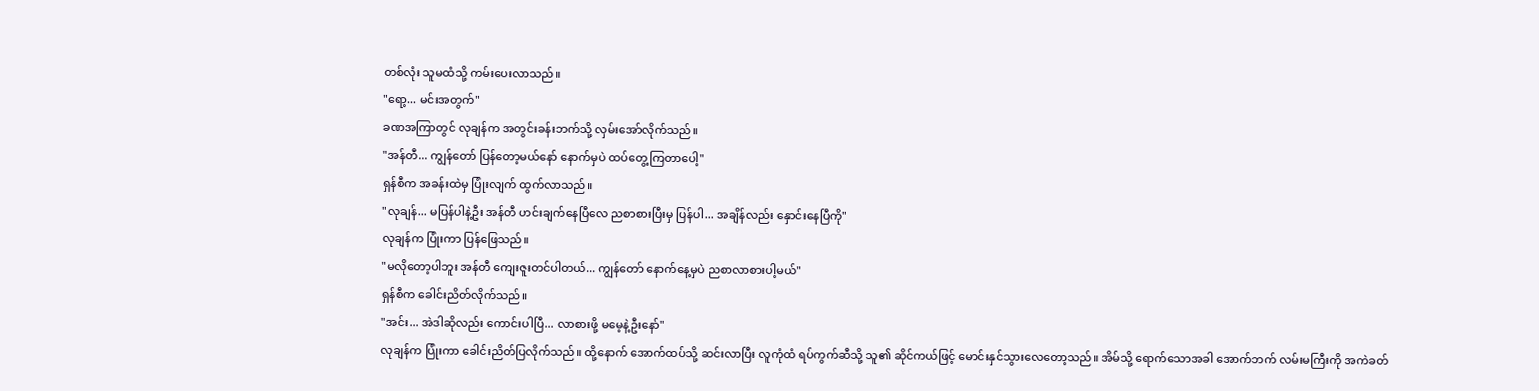တစ်လုံး သူမထံသို့ ကမ်းပေးလာသည်။
"ရော့... မင်းအတွက်"
ခဏအကြာတွင် လုချန်က အတွင်းခန်းဘက်သို့ လှမ်းအော်လိုက်သည်။
"အန်တီ... ကျွန်တော် ပြန်တော့မယ်နော် နောက်မှပဲ ထပ်တွေ့ကြတာပေါ့"
ရှန်စီက အခန်းထဲမှ ပြုံးလျက် ထွက်လာသည်။
"လုချန်... မပြန်ပါနဲ့ဦး အန်တီ ဟင်းချက်နေပြီလေ ညစာစားပြီးမှ ပြန်ပါ... အချိန်လည်း နှောင်းနေပြီကို"
လုချန်က ပြုံးကာ ပြန်ဖြေသည်။
"မလိုတော့ပါဘူး အန်တီ ကျေးဇူးတင်ပါတယ်... ကျွန်တော် နောက်နေ့မှပဲ ညစာလာစားပါ့မယ်"
ရှန်စီက ခေါင်းညိတ်လိုက်သည်။
"အင်း... အဲဒါဆိုလည်း ကောင်းပါပြီ... လာစားဖို့ မမေ့နဲ့ဦးနော်"
လုချန်က ပြုံးကာ ခေါင်းညိတ်ပြလိုက်သည်။ ထို့နောက် အောက်ထပ်သို့ ဆင်းလာပြီး လူကုံထံ ရပ်ကွက်ဆီသို့ သူ၏ ဆိုင်ကယ်ဖြင့် မောင်းနှင်သွားလေတော့သည်။ အိမ်သို့ ရောက်သောအခါ အောက်ဘက် လမ်းမကြီးကို အကဲခတ်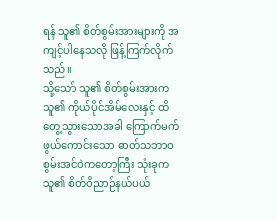ရန် သူ၏ စိတ်စွမ်းအားများကို အကျင့်ပါနေသလို ဖြန့်ကြက်လိုက်သည်။
သို့သော် သူ၏ စိတ်စွမ်းအားက သူ၏ ကိုယ်ပိုင်အိမ်လေးနှင့် ထိတွေ့သွားသောအခါ ကြောက်မက်ဖွယ်ကောင်းသော ဓာတ်သဘာဝ စွမ်းအင်ဝဲကတော့ကြီး သုံးခုက သူ၏ စိတ်ဝိညာဉ်နယ်ပယ်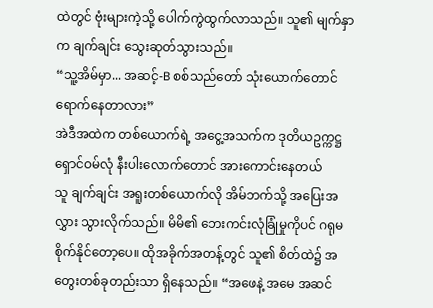ထဲတွင် ဗုံးများကဲ့သို့ ပေါက်ကွဲထွက်လာသည်။ သူ၏ မျက်နှာက ချက်ချင်း သွေးဆုတ်သွားသည်။
“သူ့အိမ်မှာ... အဆင့်-B စစ်သည်တော် သုံးယောက်တောင် ရောက်နေတာလား”
အဲဒီအထဲက တစ်ယောက်ရဲ့ အငွေ့အသက်က ဒုတိယဥက္ကဋ္ဌ ရှောင်ဝမ်လုံ နီးပါးလောက်တောင် အားကောင်းနေတယ်
သူ ချက်ချင်း အရူးတစ်ယောက်လို အိမ်ဘက်သို့ အပြေးအလွှား သွားလိုက်သည်။ မိမိ၏ ဘေးကင်းလုံခြုံမှုကိုပင် ဂရုမစိုက်နိုင်တော့ပေ။ ထိုအခိုက်အတန့်တွင် သူ၏ စိတ်ထဲ၌ အတွေးတစ်ခုတည်းသာ ရှိနေသည်။ “အဖေနဲ့ အမေ အဆင်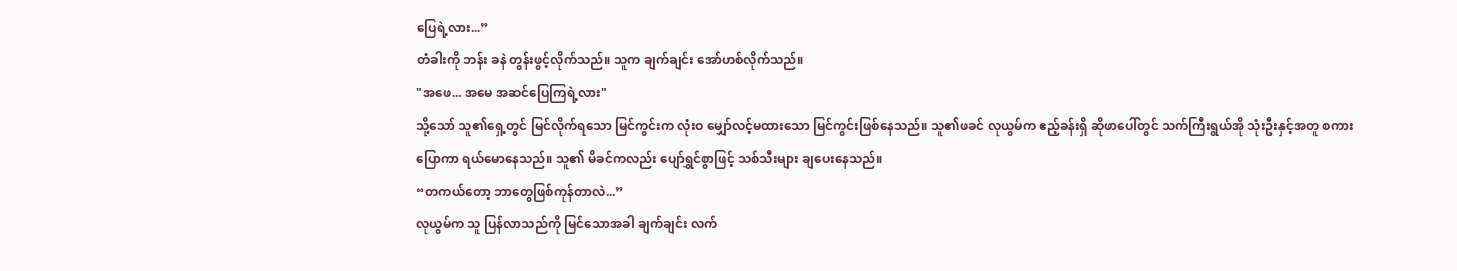ပြေရဲ့လား...”
တံခါးကို ဘန်း ခနဲ တွန်းဖွင့်လိုက်သည်။ သူက ချက်ချင်း အော်ဟစ်လိုက်သည်။
"အဖေ... အမေ အဆင်ပြေကြရဲ့လား"
သို့သော် သူ၏ရှေ့တွင် မြင်လိုက်ရသော မြင်ကွင်းက လုံးဝ မျှော်လင့်မထားသော မြင်ကွင်းဖြစ်နေသည်။ သူ၏ဖခင် လုယွမ်က ဧည့်ခန်းရှိ ဆိုဖာပေါ်တွင် သက်ကြီးရွယ်အို သုံးဦးနှင့်အတူ စကားပြောကာ ရယ်မောနေသည်။ သူ၏ မိခင်ကလည်း ပျော်ရွှင်စွာဖြင့် သစ်သီးများ ချပေးနေသည်။
“တကယ်တော့ ဘာတွေဖြစ်ကုန်တာလဲ...”
လုယွမ်က သူ ပြန်လာသည်ကို မြင်သောအခါ ချက်ချင်း လက်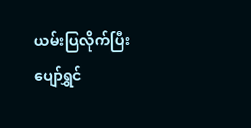ယမ်းပြလိုက်ပြီး ပျော်ရွှင်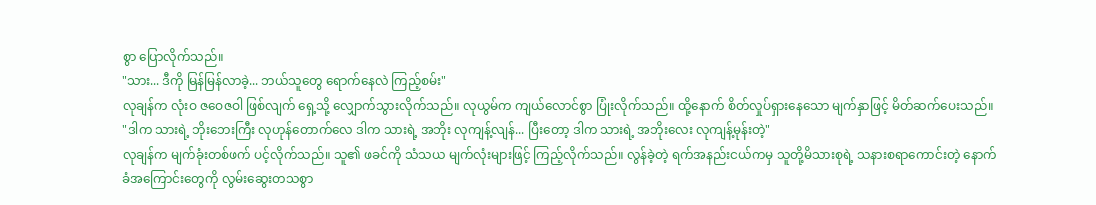စွာ ပြောလိုက်သည်။
"သား... ဒီကို မြန်မြန်လာခဲ့... ဘယ်သူတွေ ရောက်နေလဲ ကြည့်စမ်း"
လုချန်က လုံးဝ ဇဝေဇဝါ ဖြစ်လျက် ရှေ့သို့ လျှောက်သွားလိုက်သည်။ လုယွမ်က ကျယ်လောင်စွာ ပြုံးလိုက်သည်။ ထို့နောက် စိတ်လှုပ်ရှားနေသော မျက်နှာဖြင့် မိတ်ဆက်ပေးသည်။
"ဒါက သားရဲ့ ဘိုးဘေးကြီး လုဟုန်တောက်လေ ဒါက သားရဲ့ အဘိုး လုကျန့်လျန်... ပြီးတော့ ဒါက သားရဲ့ အဘိုးလေး လုကျန့်မုန်းတဲ့"
လုချန်က မျက်ခုံးတစ်ဖက် ပင့်လိုက်သည်။ သူ၏ ဖခင်ကို သံသယ မျက်လုံးများဖြင့် ကြည့်လိုက်သည်။ လွန်ခဲ့တဲ့ ရက်အနည်းငယ်ကမှ သူတို့မိသားစုရဲ့ သနားစရာကောင်းတဲ့ နောက်ခံအကြောင်းတွေကို လွမ်းဆွေးတသစွာ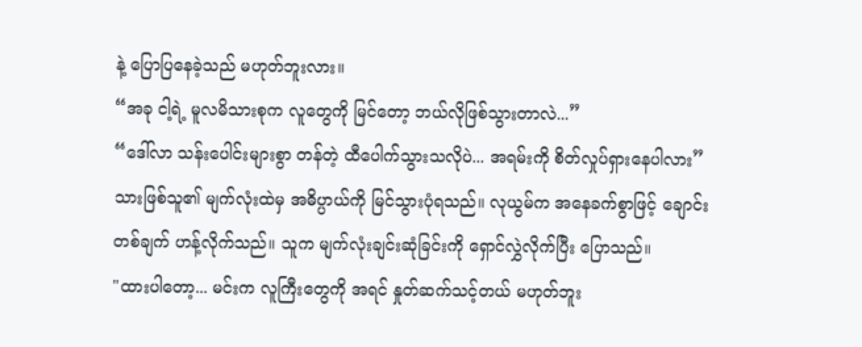နဲ့ ပြောပြနေခဲ့သည် မဟုတ်ဘူးလား။
“အခု ငါ့ရဲ့ မူလမိသားစုက လူတွေကို မြင်တော့ ဘယ်လိုဖြစ်သွားတာလဲ...”
“ဒေါ်လာ သန်းပေါင်းများစွာ တန်တဲ့ ထီပေါက်သွားသလိုပဲ... အရမ်းကို စိတ်လှုပ်ရှားနေပါလား”
သားဖြစ်သူ၏ မျက်လုံးထဲမှ အဓိပ္ပာယ်ကို မြင်သွားပုံရသည်။ လုယွမ်က အနေခက်စွာဖြင့် ချောင်းတစ်ချက် ဟန့်လိုက်သည်။ သူက မျက်လုံးချင်းဆုံခြင်းကို ရှောင်လွှဲလိုက်ပြီး ပြောသည်။
"ထားပါတော့... မင်းက လူကြီးတွေကို အရင် နှုတ်ဆက်သင့်တယ် မဟုတ်ဘူး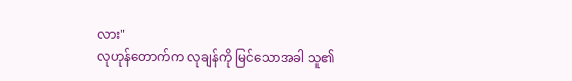လား"
လုဟုန်တောက်က လုချန်ကို မြင်သောအခါ သူ၏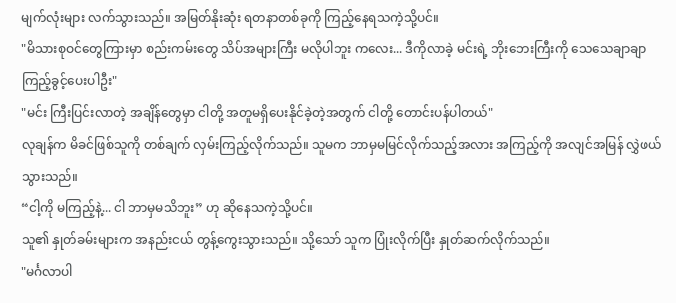မျက်လုံးများ လက်သွားသည်။ အမြတ်နိုးဆုံး ရတနာတစ်ခုကို ကြည့်နေရသကဲ့သို့ပင်။
"မိသားစုဝင်တွေကြားမှာ စည်းကမ်းတွေ သိပ်အများကြီး မလိုပါဘူး ကလေး... ဒီကိုလာခဲ့ မင်းရဲ့ ဘိုးဘေးကြီးကို သေသေချာချာ ကြည့်ခွင့်ပေးပါဦး"
"မင်း ကြီးပြင်းလာတဲ့ အချိန်တွေမှာ ငါတို့ အတူမရှိပေးနိုင်ခဲ့တဲ့အတွက် ငါတို့ တောင်းပန်ပါတယ်"
လုချန်က မိခင်ဖြစ်သူကို တစ်ချက် လှမ်းကြည့်လိုက်သည်။ သူမက ဘာမှမမြင်လိုက်သည့်အလား အကြည့်ကို အလျင်အမြန် လွှဲဖယ်သွားသည်။
“ငါ့ကို မကြည့်နဲ့... ငါ ဘာမှမသိဘူး” ဟု ဆိုနေသကဲ့သို့ပင်။
သူ၏ နှုတ်ခမ်းများက အနည်းငယ် တွန့်ကွေးသွားသည်။ သို့သော် သူက ပြုံးလိုက်ပြီး နှုတ်ဆက်လိုက်သည်။
"မင်္ဂလာပါ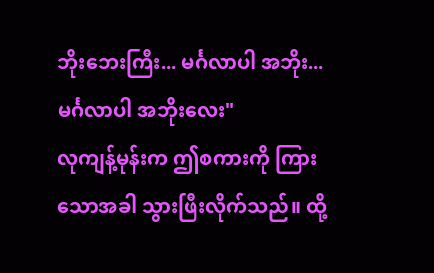ဘိုးဘေးကြီး... မင်္ဂလာပါ အဘိုး... မင်္ဂလာပါ အဘိုးလေး"
လုကျန့်မုန်းက ဤစကားကို ကြားသောအခါ သွားဖြီးလိုက်သည်။ ထို့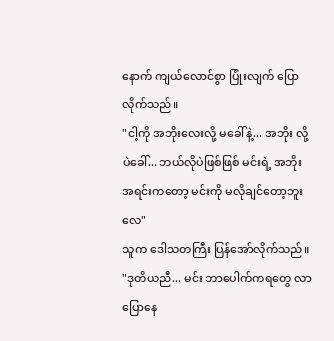နောက် ကျယ်လောင်စွာ ပြုံးလျက် ပြောလိုက်သည်။
"ငါ့ကို အဘိုးလေးလို့ မခေါ်နဲ့... အဘိုး လို့ပဲခေါ်... ဘယ်လိုပဲဖြစ်ဖြစ် မင်းရဲ့ အဘိုးအရင်းကတော့ မင်းကို မလိုချင်တော့ဘူးလေ"
သူက ဒေါသတကြီး ပြန်အော်လိုက်သည်။
"ဒုတိယညီ... မင်း ဘာပေါက်ကရတွေ လာပြောနေ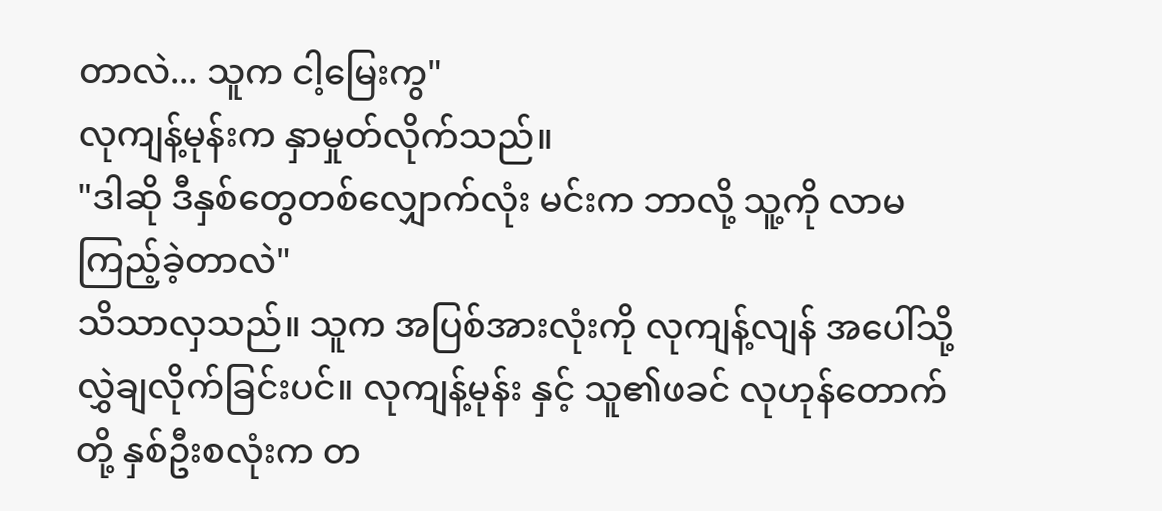တာလဲ... သူက ငါ့မြေးကွ"
လုကျန့်မုန်းက နှာမှုတ်လိုက်သည်။
"ဒါဆို ဒီနှစ်တွေတစ်လျှောက်လုံး မင်းက ဘာလို့ သူ့ကို လာမကြည့်ခဲ့တာလဲ"
သိသာလှသည်။ သူက အပြစ်အားလုံးကို လုကျန့်လျန် အပေါ်သို့ လွှဲချလိုက်ခြင်းပင်။ လုကျန့်မုန်း နှင့် သူ၏ဖခင် လုဟုန်တောက် တို့ နှစ်ဦးစလုံးက တ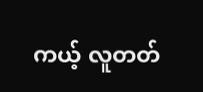ကယ့် လူတတ်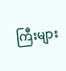ကြီးများ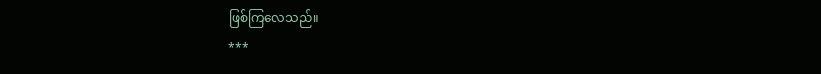ဖြစ်ကြလေသည်။
***